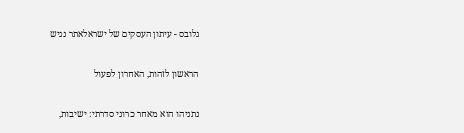גלובס - עיתון העסקים של ישראלאתר נגיש

הראשון לזהות, האחרון לפעול

נתניהו הוא מאחר כרוני סדרתי: ישיבות,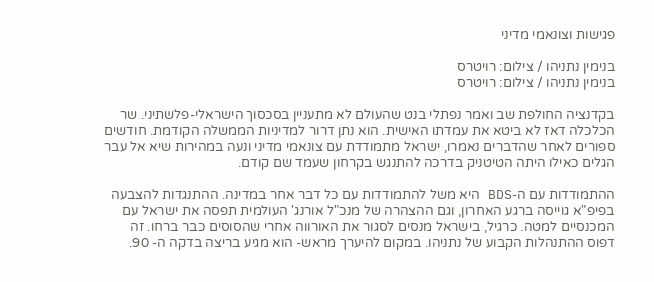פגישות וצונאמי מדיני

בנימין נתניהו / צילום: רויטרס
בנימין נתניהו / צילום: רויטרס

בקדנציה החולפת שב ואמר נפתלי בנט שהעולם לא מתעניין בסכסוך הישראלי-פלשתיני. שר הכלכלה דאז לא ביטא את עמדתו האישית. הוא נתן דרור למדיניות הממשלה הקודמת. חודשים ספורים לאחר שהדברים נאמרו, ישראל מתמודדת עם צונאמי מדיני ונעה במהירות שיא אל עבר הגלים כאילו היתה הטיטניק בדרכה להתנגש בקרחון שעמד שם קודם.

ההתמודדות עם ה-BDS היא משל להתמודדות עם כל דבר אחר במדינה. ההתנגדות להצבעה בפיפ"א גוייסה ברגע האחרון, וגם ההצהרה של מנכ"ל אורנג' העולמית תפסה את ישראל עם המכנסיים למטה. כרגיל, בישראל מנסים לסגור את האורווה אחרי שהסוסים כבר ברחו. זה דפוס ההתנהלות הקבוע של נתניהו. במקום להיערך מראש- הוא מגיע בריצה בדקה ה- 90.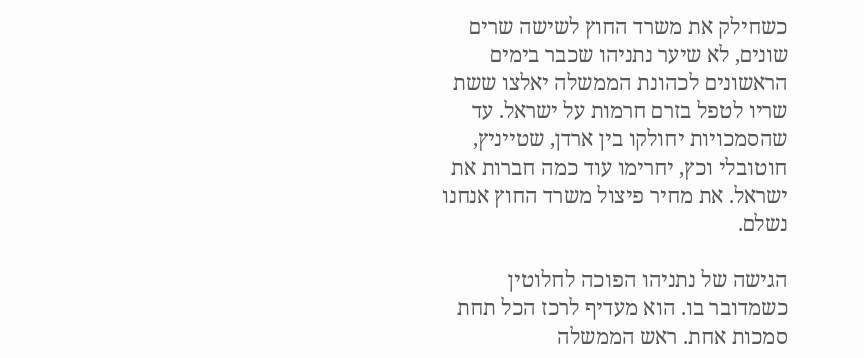כשחילק את משרד החוץ לשישה שרים שונים, לא שיער נתניהו שכבר בימים הראשונים לכהונת הממשלה יאלצו ששת שריו לטפל בזרם חרמות על ישראל. עד שהסמכויות יחולקו בין ארדן, שטייניץ, חוטובלי וכץ, יחרימו עוד כמה חברות את ישראל. את מחיר פיצול משרד החוץ אנחנו נשלם.

הגישה של נתניהו הפוכה לחלוטין כשמדובר בו. הוא מעדיף לרכז הכל תחת סמכות אחת. ראש הממשלה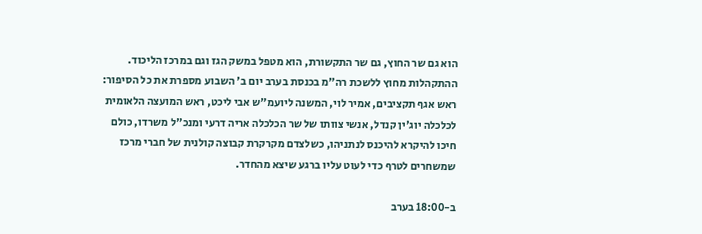הוא גם שר החוץ, גם שר התקשורת, הוא מטפל במשק הגז וגם במרכז הליכוד. ההתקהלות מחוץ ללשכת רה"מ בכנסת בערב יום ב' השבוע מספרת את כל הסיפור: ראש אגף תקציבים, אמיר לוי, המשנה ליועמ"ש אבי ליכט, ראש המועצה הלאומית לכלכלה יוג'ין קנדל, אנשי צוותו של שר הכלכלה אריה דרעי ומנכ"ל משרדו, כולם חיכו להיקרא להיכנס לנתניהו, כשלצדם מקרקרת קבוצה קולנית של חברי מרכז שמשחרים לטרף כדי לעוט עליו ברגע שיצא מהחדר.

ב-18:00 בערב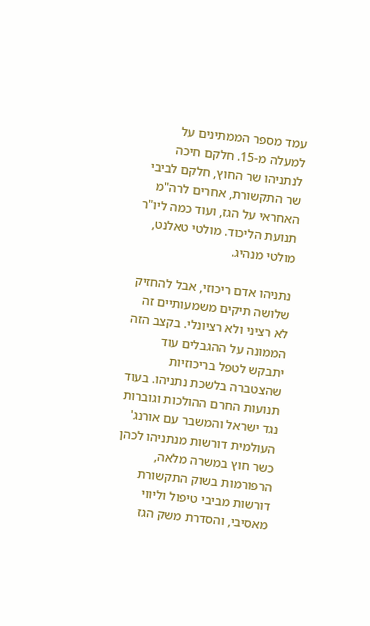עמד מספר הממתינים על למעלה מ-15. חלקם חיכה לנתניהו שר החוץ, חלקם לביבי שר התקשורת, אחרים לרה"מ האחראי על הגז, ועוד כמה ליו"ר תנועת הליכוד. מולטי טאלנט, מולטי מנהיג.

נתניהו אדם ריכוזי, אבל להחזיק שלושה תיקים משמעותיים זה לא רציני ולא רציונלי. בקצב הזה הממונה על ההגבלים עוד יתבקש לטפל בריכוזיות שהצטברה בלשכת נתניהו. בעוד תנועות החרם ההולכות וגוברות נגד ישראל והמשבר עם אורנג' העולמית דורשות מנתניהו לכהן כשר חוץ במשרה מלאה, הרפורמות בשוק התקשורת דורשות מביבי טיפול וליווי מאסיבי, והסדרת משק הגז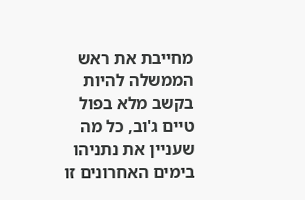מחייבת את ראש הממשלה להיות בקשב מלא בפול טיים ג'וב, כל מה שעניין את נתניהו בימים האחרונים זו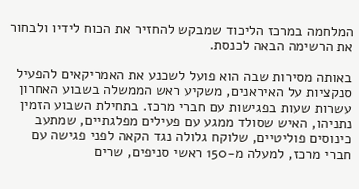המלחמה במרכז הליכוד שמבקש להחזיר את הכוח לידיו ולבחור את הרשימה הבאה לכנסת.

באותה מסירות שבה הוא פועל לשכנע את האמריקאים להפעיל סנקציות על האיראנים, משקיע ראש הממשלה בשבוע האחרון עשרות שעות בפגישות עם חברי מרכז. בתחילת השבוע הזמין נתניהו, האיש שסולד ממגע עם פעילים מפלגתיים, שמתעב כינוסים פוליטיים, שלוקח גלולה נגד הקאה לפני פגישה עם חברי מרכז, למעלה מ-150 ראשי סניפים, שרים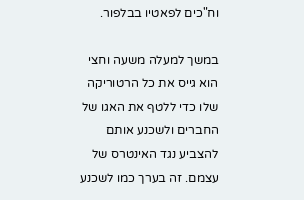וח"כים לפאטיו בבלפור.

במשך למעלה משעה וחצי הוא גייס את כל הרטוריקה שלו כדי ללטף את האגו של החברים ולשכנע אותם להצביע נגד האינטרס של עצמם. זה בערך כמו לשכנע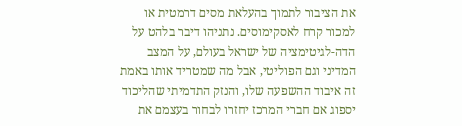את הציבור לתמוך בהעלאת מסים דרמטית או למכור קרח לאסקימוסים. נתניהו דיבר בלהט על הדה-לגיטימציה של ישראל בעולם, על המצב המדיני וגם הפוליטי, אבל מה שמטריד אותו באמת זה איבוד ההשפעה שלו, והנזק התדמיתי שהליכוד יספוג אם חברי המרכז יחזרו לבחור בעצמם את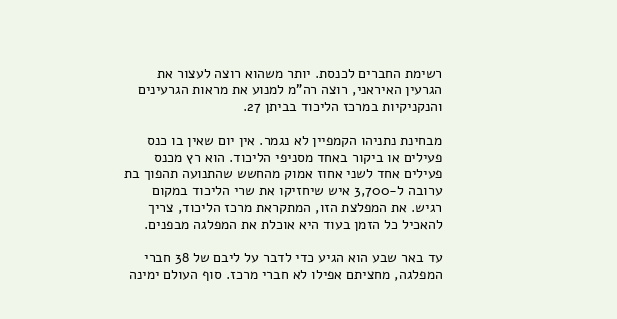רשימת החברים לכנסת. יותר משהוא רוצה לעצור את הגרעין האיראני, רוצה רה"מ למנוע את מראות הגרעינים והנקניקיות במרכז הליכוד בביתן 27.

מבחינת נתניהו הקמפיין לא נגמר. אין יום שאין בו כנס פעילים או ביקור באחד מסניפי הליכוד. הוא רץ מכנס פעילים אחד לשני אחוז אמוק מהחשש שהתנועה תהפוך בת ערובה ל-3,700 איש שיחזיקו את שרי הליכוד במקום רגיש. את המפלצת הזו, המתקראת מרכז הליכוד, צריך להאכיל כל הזמן בעוד היא אוכלת את המפלגה מבפנים.

עד באר שבע הוא הגיע כדי לדבר על ליבם של 38 חברי המפלגה, מחציתם אפילו לא חברי מרכז. סוף העולם ימינה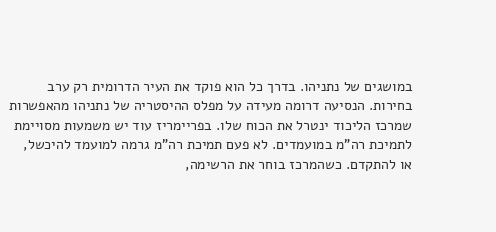במושגים של נתניהו. בדרך כל הוא פוקד את העיר הדרומית רק ערב בחירות. הנסיעה דרומה מעידה על מפלס ההיסטריה של נתניהו מהאפשרות שמרכז הליכוד ינטרל את הכוח שלו. בפריימריז עוד יש משמעות מסויימת לתמיכת רה"מ במועמדים. לא פעם תמיכת רה"מ גרמה למועמד להיכשל, או להתקדם. כשהמרכז בוחר את הרשימה,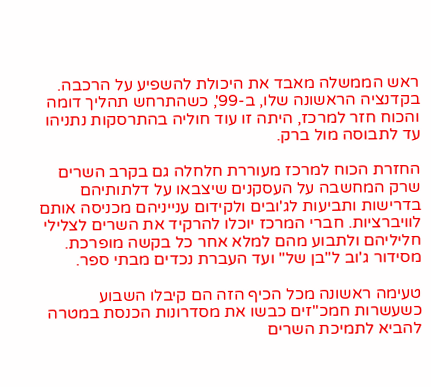ראש הממשלה מאבד את היכולת להשפיע על הרכבה. בקדנציה הראשונה שלו, ב-99', כשהתרחש תהליך דומה והכוח חזר למרכז, היתה זו עוד חוליה בהתרסקות נתניהו עד לתבוסה מול ברק.

החזרת הכוח למרכז מעוררת חלחלה גם בקרב השרים שרק המחשבה על העסקנים שיצבאו על דלתותיהם בדרישות ותביעות לג'ובים ולקידום ענייניהם מכניסה אותם לוויברציות. חברי המרכז יוכלו להרקיד את השרים לצלילי חליליהם ולתבוע מהם למלא אחר כל בקשה מופרכת. מסידור ג'וב ל"בן של" ועד העברת נכדים מבתי ספר.

טעימה ראשונה מכל הכיף הזה הם קיבלו השבוע כשעשרות חמכ"זים כבשו את מסדרונות הכנסת במטרה להביא לתמיכת השרים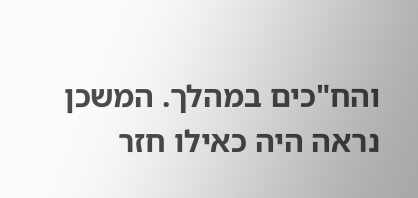והח"כים במהלך. המשכן נראה היה כאילו חזר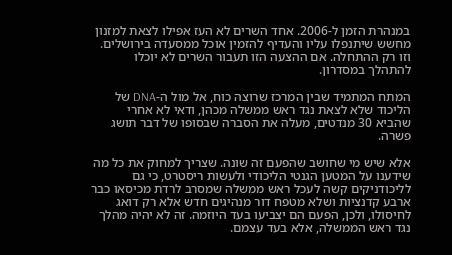במנהרת הזמן ל-2006. אחד השרים לא העז אפילו לצאת למזנון מחשש שיתנפלו עליו והעדיף להזמין אוכל ממסעדה בירושלים. וזו רק ההתחלה. אם ההצעה הזו תעבור השרים לא יוכלו להתהלך במסדרון.

המתח המתמיד שבין המרכז שרוצה כוח, אל מול ה-DNA של הליכוד שלא לצאת נגד ראש ממשלה מכהן, ודאי לא אחרי שהביא 30 מנדטים, מעלה את הסברה שבסופו של דבר תושג פשרה.

אלא שיש מי שחושב שהפעם זה שונה. שצריך למחוק את כל מה שידענו על המטען הגנטי הליכודי ולעשות ריסטרט, כי גם לליכודניקים קשה לעכל ראש ממשלה שמסרב לרדת מכיסאו כבר ארבע קדנציות ושלא מטפח דור מנהיגים חדש אלא רק דואג לחיסולו, ולכן, הפעם הם יצביעו בעד היוזמה. זה לא יהיה מהלך נגד ראש הממשלה, אלא בעד עצמם.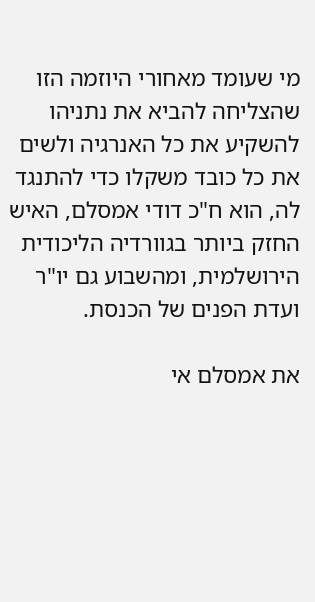מי שעומד מאחורי היוזמה הזו שהצליחה להביא את נתניהו להשקיע את כל האנרגיה ולשים את כל כובד משקלו כדי להתנגד לה, הוא ח"כ דודי אמסלם, האיש החזק ביותר בגוורדיה הליכודית הירושלמית, ומהשבוע גם יו"ר ועדת הפנים של הכנסת.

את אמסלם אי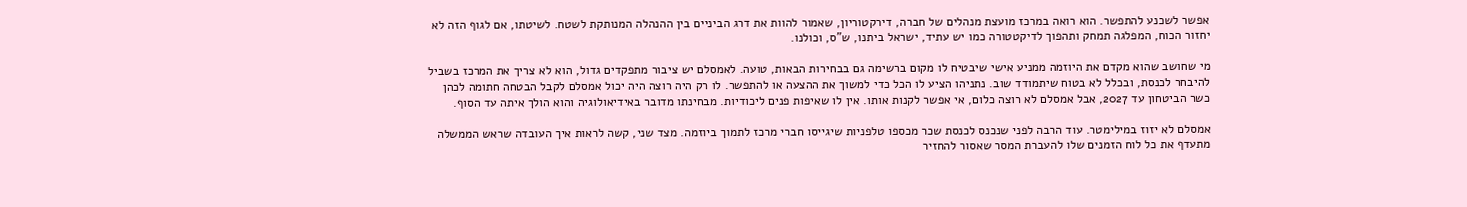אפשר לשכנע להתפשר. הוא רואה במרכז מועצת מנהלים של חברה, דירקטוריון, שאמור להוות את דרג הביניים בין ההנהלה המנותקת לשטח. לשיטתו, אם לגוף הזה לא יחזור הכוח, המפלגה תמחק ותהפוך לדיקטטורה כמו יש עתיד, ישראל ביתנו, ש"ס, וכולנו.

מי שחושב שהוא מקדם את היוזמה ממניע אישי שיבטיח לו מקום ברשימה גם בבחירות הבאות, טועה. לאמסלם יש ציבור מתפקדים גדול, הוא לא צריך את המרכז בשביל להיבחר לכנסת, ובכלל לא בטוח שיתמודד שוב. נתניהו הציע לו הכל כדי למשוך את ההצעה או להתפשר. לו רק היה רוצה היה יכול אמסלם לקבל הבטחה חתומה לכהן כשר הביטחון עד 2027, אבל אמסלם לא רוצה כלום, אי אפשר לקנות אותו. אין לו שאיפות פנים ליכודיות. מבחינתו מדובר באידיאולוגיה והוא הולך איתה עד הסוף.

אמסלם לא יזוז במילימטר. עוד הרבה לפני שנכנס לכנסת שכר מכספו טלפניות שיגייסו חברי מרכז לתמוך ביוזמה. מצד שני, קשה לראות איך העובדה שראש הממשלה מתעדף את כל לוח הזמנים שלו להעברת המסר שאסור להחזיר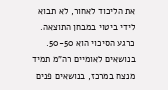את הליכוד לאחור, לא תבוא לידי ביטוי במבחן התוצאה. כרגע הסיכוי הוא 50-50. בנושאים לאומיים רה"מ תמיד מנצח במרכז, בנושאים פנים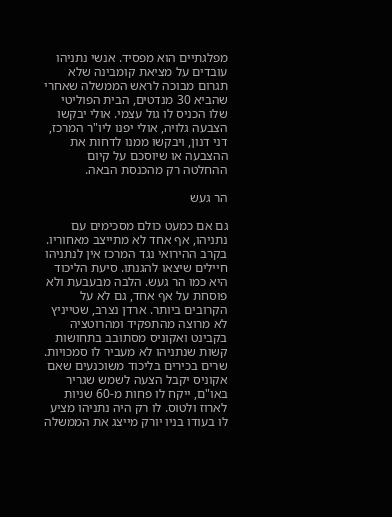מפלגתיים הוא מפסיד. אנשי נתניהו עובדים על מציאת קומבינה שלא תגרום מבוכה לראש הממשלה שאחרי שהביא 30 מנדטים, הבית הפוליטי שלו הכניס לו גול עצמי. אולי יבקשו הצבעה גלויה, אולי יפנו ליו"ר המרכז, דני דנון, ויבקשו ממנו לדחות את ההצבעה או שיוסכם על קיום ההחלטה רק מהכנסת הבאה.

הר געש

גם אם כמעט כולם מסכימים עם נתניהו, אף אחד לא מתייצב מאחוריו. בקרב ההירואי נגד המרכז אין לנתניהו חיילים שיצאו להגנתו. סיעת הליכוד היא כמו הר געש. הלבה מבעבעת ולא פוסחת על אף אחד, גם לא על הקרובים ביותר. ארדן נצרב, שטייניץ לא מרוצה מהתפקיד ומהרוטציה בקבינט ואקוניס מסתובב בתחושות קשות שנתניהו לא מעביר לו סמכויות. שרים בכירים בליכוד משוכנעים שאם אקוניס יקבל הצעה לשמש שגריר באו"ם, ייקח לו פחות מ-60 שניות לארוז ולטוס. לו רק היה נתניהו מציע לו בעודו בניו יורק מייצג את הממשלה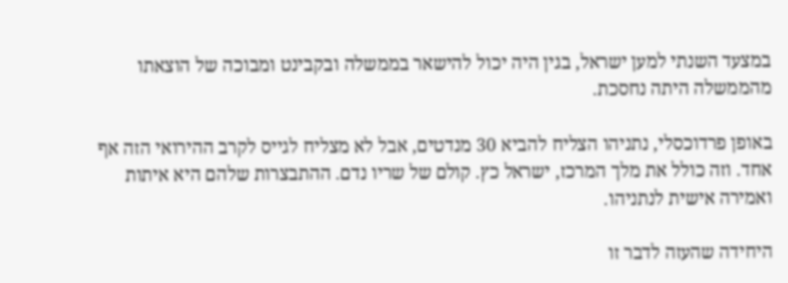במצעד השנתי למען ישראל, בגין היה יכול להישאר בממשלה ובקבינט ומבוכה של הוצאתו מהממשלה היתה נחסכת.

באופן פרדוכסלי, נתניהו הצליח להביא 30 מנדטים, אבל לא מצליח לגייס לקרב ההירואי הזה אף אחד. וזה כולל את מלך המרכז, ישראל כץ. קולם של שריו נדם. ההתבצרות שלהם היא איתות ואמירה אישית לנתניהו.

היחידה שהעזה לדבר זו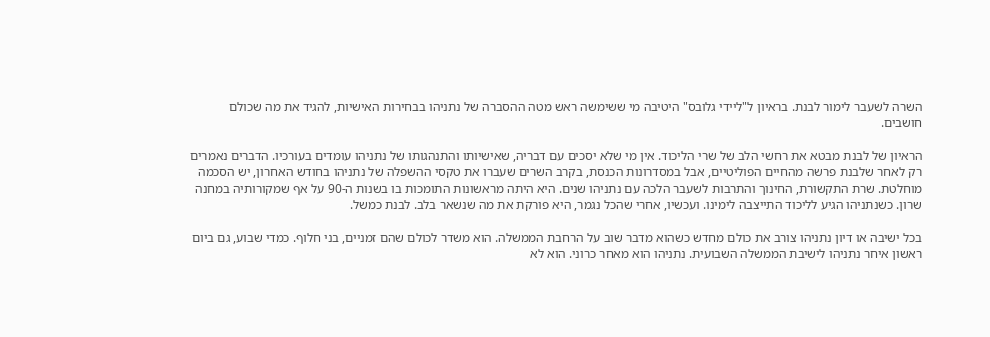השרה לשעבר לימור לבנת. בראיון ל"ליידי גלובס" היטיבה מי ששימשה ראש מטה ההסברה של נתניהו בבחירות האישיות, להגיד את מה שכולם חושבים.

הראיון של לבנת מבטא את רחשי הלב של שרי הליכוד. אין מי שלא יסכים עם דבריה, שאישיותו והתנהגותו של נתניהו עומדים בעורכיו. הדברים נאמרים רק לאחר שלבנת פרשה מהחיים הפוליטיים, אבל במסדרונות הכנסת, בקרב השרים שעברו את טקסי ההשפלה של נתניהו בחודש האחרון, יש הסכמה מוחלטת. שרת התקשורת, החינוך והתרבות לשעבר הלכה עם נתניהו שנים. היא היתה מראשונות התומכות בו בשנות ה-90 על אף שמקורותיה במחנה שרון. כשנתניהו הגיע לליכוד התייצבה לימינו. ועכשיו, אחרי שהכל נגמר, היא פורקת את מה שנשאר בלב. לבנת כמשל.

בכל ישיבה או דיון נתניהו צורב את כולם מחדש כשהוא מדבר שוב על הרחבת הממשלה. הוא משדר לכולם שהם זמניים, בני חלוף. כמדי שבוע, גם ביום ראשון איחר נתניהו לישיבת הממשלה השבועית. נתניהו הוא מאחר כרוני. הוא לא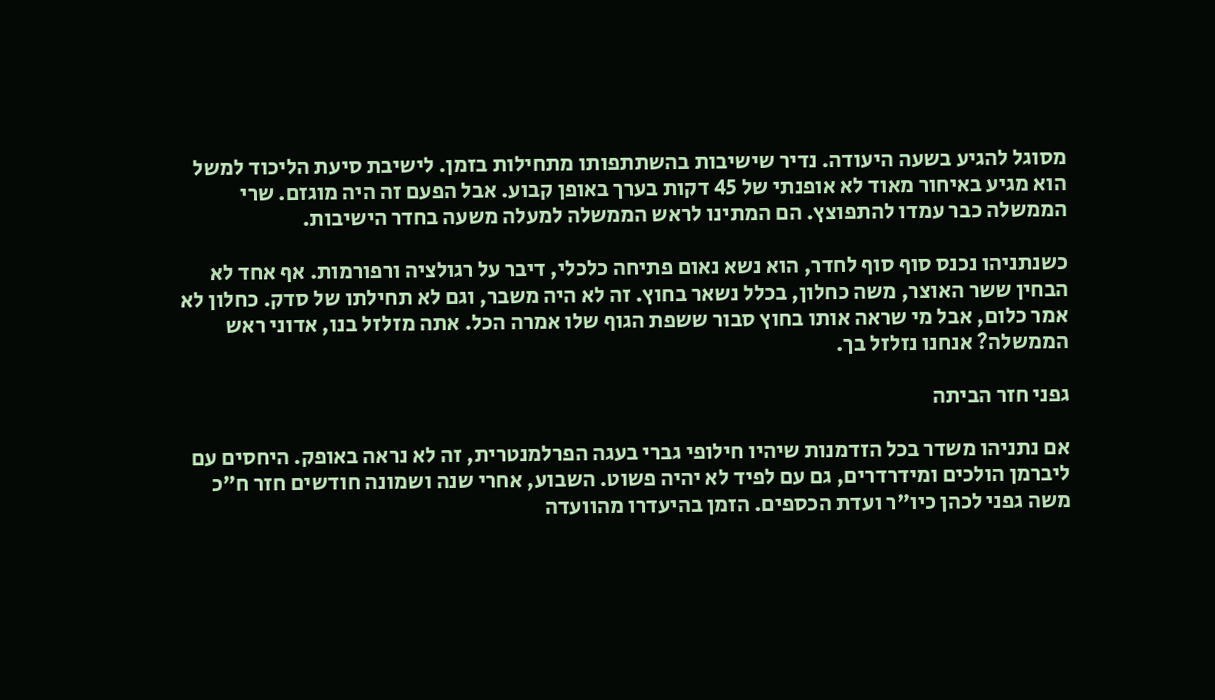מסוגל להגיע בשעה היעודה. נדיר שישיבות בהשתתפותו מתחילות בזמן. לישיבת סיעת הליכוד למשל הוא מגיע באיחור מאוד לא אופנתי של 45 דקות בערך באופן קבוע. אבל הפעם זה היה מוגזם. שרי הממשלה כבר עמדו להתפוצץ. הם המתינו לראש הממשלה למעלה משעה בחדר הישיבות.

כשנתניהו נכנס סוף סוף לחדר, הוא נשא נאום פתיחה כלכלי, דיבר על רגולציה ורפורמות. אף אחד לא הבחין ששר האוצר, משה כחלון, בכלל נשאר בחוץ. זה לא היה משבר, וגם לא תחילתו של סדק. כחלון לא אמר כלום, אבל מי שראה אותו בחוץ סבור ששפת הגוף שלו אמרה הכל. אתה מזלזל בנו, אדוני ראש הממשלה? אנחנו נזלזל בך.

גפני חזר הביתה

אם נתניהו משדר בכל הזדמנות שיהיו חילופי גברי בעגה הפרלמנטרית, זה לא נראה באופק. היחסים עם ליברמן הולכים ומידרדרים, גם עם לפיד לא יהיה פשוט. השבוע, אחרי שנה ושמונה חודשים חזר ח"כ משה גפני לכהן כיו"ר ועדת הכספים. הזמן בהיעדרו מהוועדה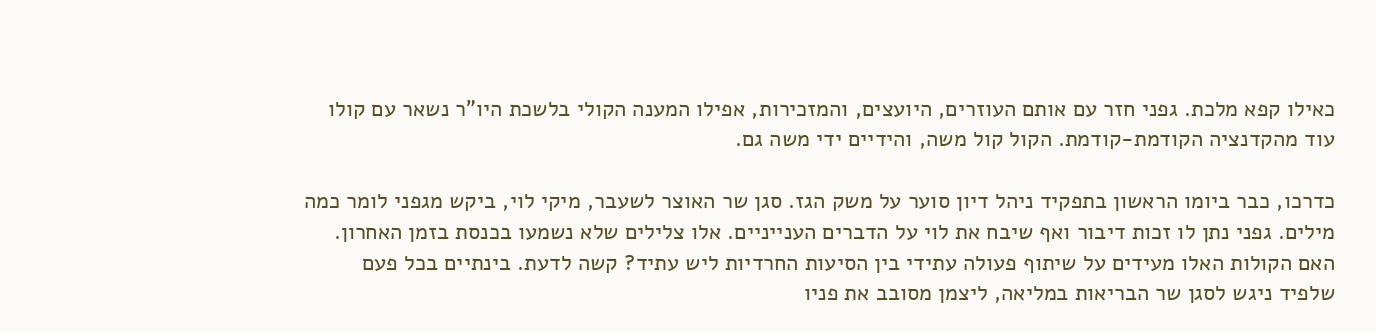כאילו קפא מלכת. גפני חזר עם אותם העוזרים, היועצים, והמזכירות, אפילו המענה הקולי בלשכת היו"ר נשאר עם קולו עוד מהקדנציה הקודמת-קודמת. הקול קול משה, והידיים ידי משה גם.

כדרכו, כבר ביומו הראשון בתפקיד ניהל דיון סוער על משק הגז. סגן שר האוצר לשעבר, מיקי לוי, ביקש מגפני לומר כמה מילים. גפני נתן לו זכות דיבור ואף שיבח את לוי על הדברים הענייניים. אלו צלילים שלא נשמעו בכנסת בזמן האחרון. האם הקולות האלו מעידים על שיתוף פעולה עתידי בין הסיעות החרדיות ליש עתיד? קשה לדעת. בינתיים בכל פעם שלפיד ניגש לסגן שר הבריאות במליאה, ליצמן מסובב את פניו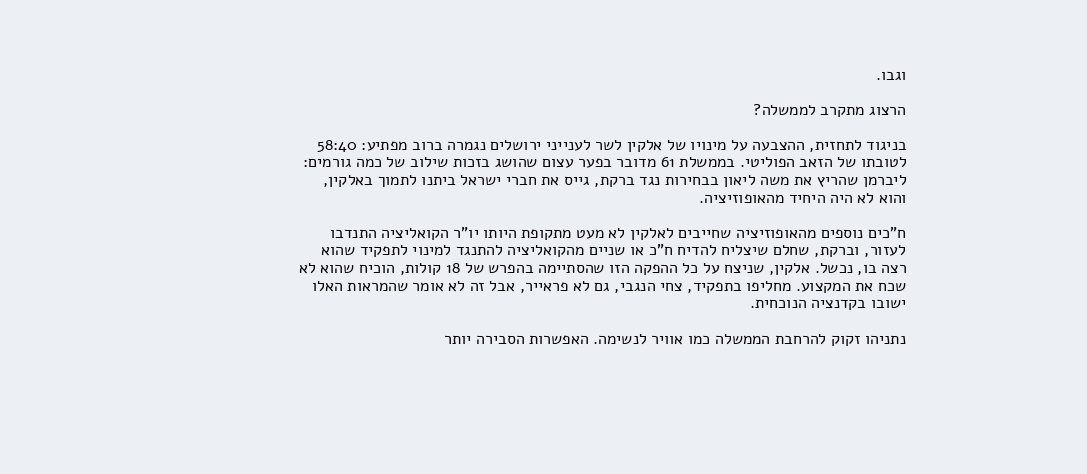וגבו.

הרצוג מתקרב לממשלה?

בניגוד לתחזית, ההצבעה על מינויו של אלקין לשר לענייני ירושלים נגמרה ברוב מפתיע: 58:40 לטובתו של הזאב הפוליטי. בממשלת 61 מדובר בפער עצום שהושג בזכות שילוב של כמה גורמים: ליברמן שהריץ את משה ליאון בבחירות נגד ברקת, גייס את חברי ישראל ביתנו לתמוך באלקין, והוא לא היה היחיד מהאופוזיציה.

ח"כים נוספים מהאופוזיציה שחייבים לאלקין לא מעט מתקופת היותו יו"ר הקואליציה התנדבו לעזור, וברקת, שחלם שיצליח להדיח ח"כ או שניים מהקואליציה להתנגד למינוי לתפקיד שהוא רצה בו, נכשל. אלקין, שניצח על כל ההפקה הזו שהסתיימה בהפרש של 18 קולות, הוכיח שהוא לא שכח את המקצוע. מחליפו בתפקיד, צחי הנגבי, גם לא פראייר, אבל זה לא אומר שהמראות האלו ישובו בקדנציה הנוכחית.

נתניהו זקוק להרחבת הממשלה כמו אוויר לנשימה. האפשרות הסבירה יותר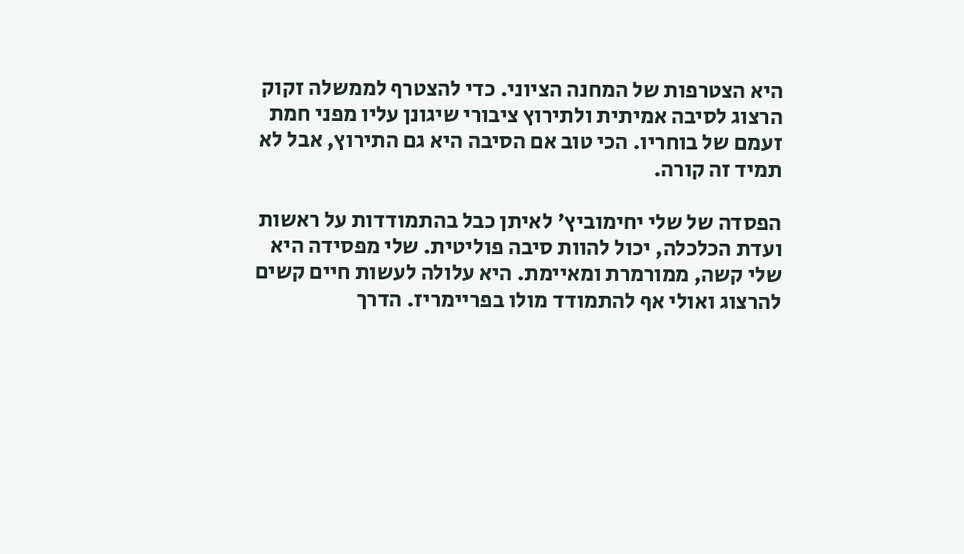היא הצטרפות של המחנה הציוני. כדי להצטרף לממשלה זקוק הרצוג לסיבה אמיתית ולתירוץ ציבורי שיגונן עליו מפני חמת זעמם של בוחריו. הכי טוב אם הסיבה היא גם התירוץ, אבל לא תמיד זה קורה.

הפסדה של שלי יחימוביץ' לאיתן כבל בהתמודדות על ראשות ועדת הכלכלה, יכול להוות סיבה פוליטית. שלי מפסידה היא שלי קשה, ממורמרת ומאיימת. היא עלולה לעשות חיים קשים להרצוג ואולי אף להתמודד מולו בפריימריז. הדרך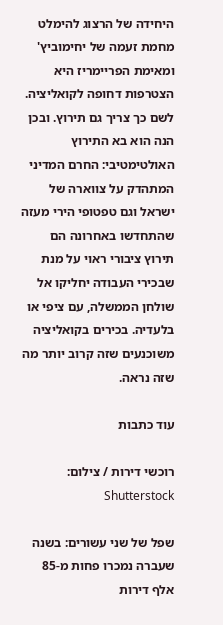היחידה של הרצוג להימלט מחמת זעמה של יחימוביץ' ומאימת הפריימריז היא הצטרפות דחופה לקואליציה. לשם כך צריך גם תירוץ. ובכן הנה הוא בא התירוץ האולטימטיבי: החרם המדיני המתהדק על צווארה של ישראל וגם טפטופי הירי מעזה שהתחדשו באחרונה הם תירוץ ציבורי ראוי על מנת שבכירי העבודה יחליקו אל שולחן הממשלה, עם ציפי או בלעדיה. בכירים בקואליציה משוכנעים שזה קרוב יותר מה שזה נראה.

עוד כתבות

רוכשי דירות / צילום: Shutterstock

שפל של שני עשורים: בשנה שעברה נמכרו פחות מ-85 אלף דירות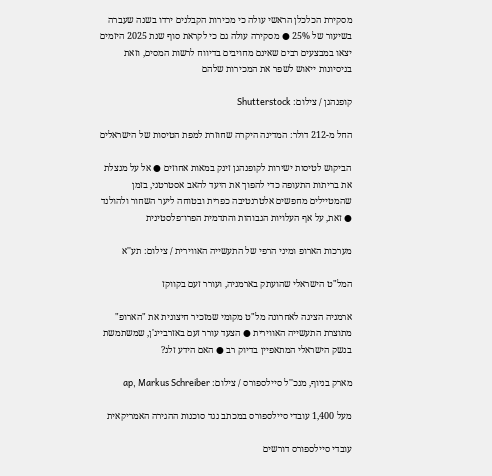מסקירת הכלכלן הראשי עולה כי מכירות הקבלנים ירדו בשנה שעברה בשיעור של 25% ● מסקירה עולה גם כי לקראת סוף שנת 2025 היזמים יצאו במבצעים רבים שאינם מחויבים בדיווח לרשות המסים, וזאת בניסיונות ייאוש לשפר את המכירות שלהם

קופנהגן / צילום: Shutterstock

החל מ-212 דולר: המדינה היקרה שחוזרת למפת הטיסות של הישראלים

הביקוש לטיסות ישירות לקופנהגן זינק במאות אחוזים ● אל על מנצלת את בריתות התעופה כדי להפוך את היעד להאב אסטרטגי, בזמן שהמטיילים מחפשים אלטרנטיבה כפרית ובטוחה ליער השחור ולהולנד ● זאת, על אף העלויות הגבוהות והתדמית הפרו־פלסטינית

מערכות הארופ ומיני הרפי של התעשייה האווירית / צילום: תע''א

המל"ט הישראלי שהועתק בארמניה, ועורר זעם בקווקז

ארמניה הציגה לאחרונה מל"ט מקומי שמזכיר חיצונית את "הארופ" מתוצרת התעשייה האווירית ● הצעד עורר זעם באזרבייג'ן, שמשתמשת בנשק הישראלי המתאפיין בדיוק רב ● האם הידע זלג?

מארק בניוף, מנכ''ל סיילספורס / צילום: ap, Markus Schreiber

מעל 1,400 עובדי סיילספורס במכתב נגד סוכנות ההגירה האמריקאית

עובדי סיילספורס דורשים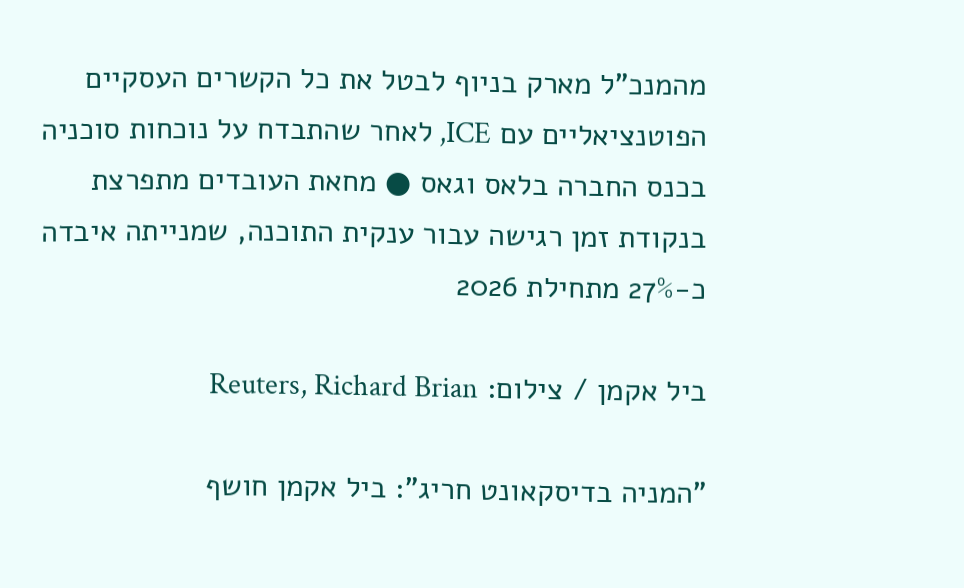מהמנכ"ל מארק בניוף לבטל את כל הקשרים העסקיים הפוטנציאליים עם ICE, לאחר שהתבדח על נוכחות סוכניה בכנס החברה בלאס וגאס ● מחאת העובדים מתפרצת בנקודת זמן רגישה עבור ענקית התוכנה, שמנייתה איבדה כ-27% מתחילת 2026

ביל אקמן / צילום: Reuters, Richard Brian

"המניה בדיסקאונט חריג": ביל אקמן חושף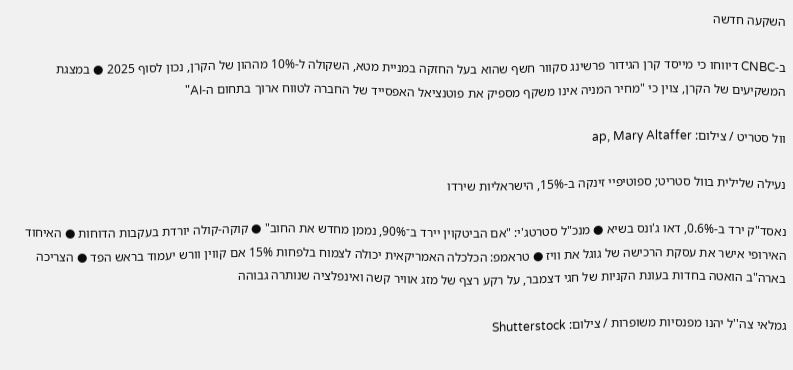השקעה חדשה

ב-CNBC דיווחו כי מייסד קרן הגידור פרשינג סקוור חשף שהוא בעל החזקה במניית מטא, השקולה ל-10% מההון של הקרן, נכון לסוף 2025 ● במצגת המשקיעים של הקרן, צוין כי "מחיר המניה אינו משקף מספיק את פוטנציאל האפסייד של החברה לטווח ארוך בתחום ה-AI"

וול סטריט / צילום: ap, Mary Altaffer

נעילה שלילית בוול סטריט; ספוטיפיי זינקה ב-15%, הישראליות שירדו

נאסד"ק ירד ב-0.6%, דאו ג'ונס בשיא ● מנכ"ל סטרטג'י: "אם הביטקוין יירד ב־90%, נממן מחדש את החוב" ● קוקה-קולה יורדת בעקבות הדוחות ● האיחוד האירופי אישר את עסקת הרכישה של גוגל את וויז ● טראמפ: הכלכלה האמריקאית יכולה לצמוח בלפחות 15% אם קווין וורש יעמוד בראש הפד ● הצריכה בארה"ב הואטה בחדות בעונת הקניות של חגי דצמבר, על רקע רצף של מזג אוויר קשה ואינפלציה שנותרה גבוהה

גמלאי צה''ל יהנו מפנסיות משופרות / צילום: Shutterstock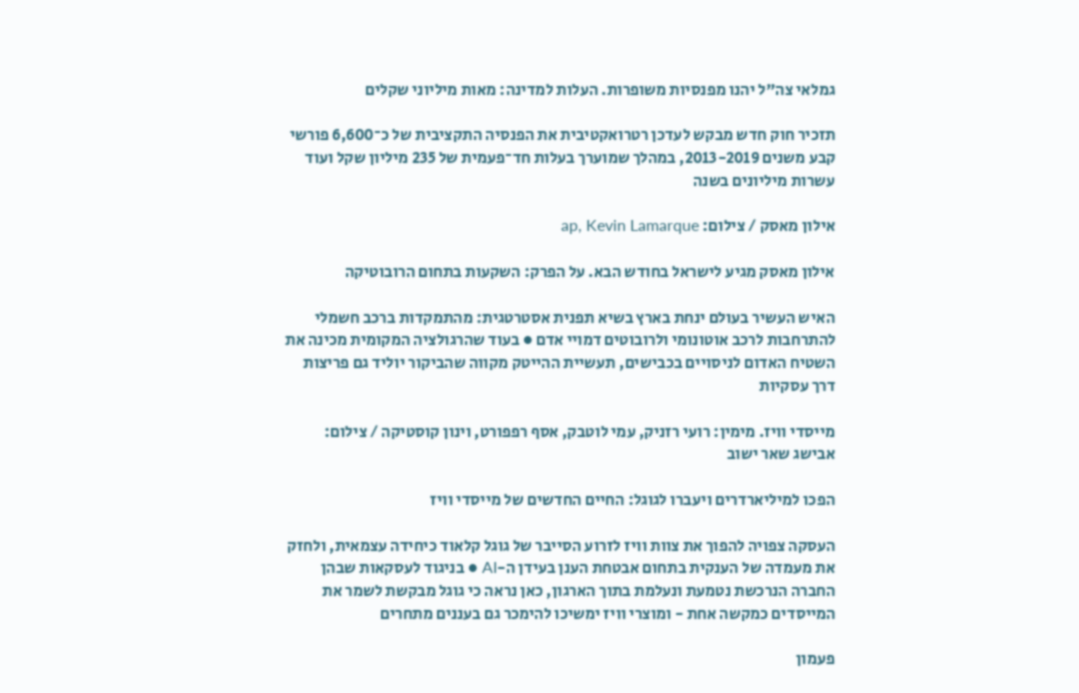גמלאי צה"ל יהנו מפנסיות משופרות. העלות למדינה: מאות מיליוני שקלים

תזכיר חוק חדש מבקש לעדכן רטרואקטיבית את הפנסיה התקציבית של כ־6,600 פורשי קבע משנים 2013-2019, במהלך שמוערך בעלות חד־פעמית של 235 מיליון שקל ועוד עשרות מיליונים בשנה

אילון מאסק / צילום: ap, Kevin Lamarque

אילון מאסק מגיע לישראל בחודש הבא. על הפרק: השקעות בתחום הרובוטיקה

האיש העשיר בעולם ינחת בארץ בשיא תפנית אסטרטגית: מהתמקדות ברכב חשמלי להתרחבות לרכב אוטונומי ולרובוטים דמויי אדם ● בעוד שהרגולציה המקומית מכינה את השטיח האדום לניסויים בכבישים, תעשיית ההייטק מקווה שהביקור יוליד גם פריצות דרך עסקיות

מייסדי וויז. מימין: רועי רזניק, עמי לוטבק, אסף רפפורט, וינון קוסטיקה / צילום: אבישג שאר ישוב

הפכו למיליארדרים ויעברו לגוגל: החיים החדשים של מייסדי וויז

העסקה צפויה להפוך את צוות וויז לזרוע הסייבר של גוגל קלאוד כיחידה עצמאית, ולחזק את מעמדה של הענקית בתחום אבטחת הענן בעידן ה-AI ● בניגוד לעסקאות שבהן החברה הנרכשת נטמעת ונעלמת בתוך הארגון, כאן נראה כי גוגל מבקשת לשמר את המייסדים כמקשה אחת - ומוצרי וויז ימשיכו להימכר גם בעננים מתחרים

פעמון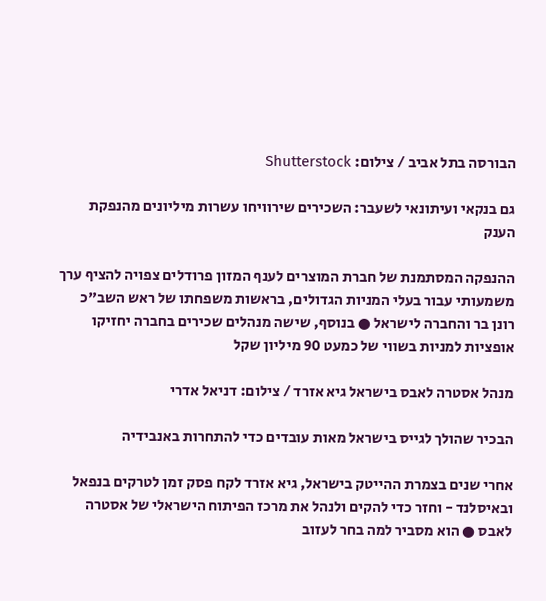הבורסה בתל אביב / צילום: Shutterstock

גם בנקאי ועיתונאי לשעבר: השכירים שירוויחו עשרות מיליונים מהנפקת הענק

ההנפקה המסתמנת של חברת המוצרים לענף המזון פרודלים צפויה להציף ערך משמעותי עבור בעלי המניות הגדולים, בראשות משפחתו של ראש השב"כ רונן בר והחברה לישראל ● בנוסף, שישה מנהלים שכירים בחברה יחזיקו אופציות למניות בשווי של כמעט 90 מיליון שקל

מנהל אסטרה לאבס בישראל גיא אזרד / צילום: דניאל אדרי

הבכיר שהולך לגייס בישראל מאות עובדים כדי להתחרות באנבידיה

אחרי שנים בצמרת ההייטק בישראל, גיא אזרד לקח פסק זמן לטרקים בנפאל ובאיסלנד - וחזר כדי להקים ולנהל את מרכז הפיתוח הישראלי של אסטרה לאבס ● הוא מסביר למה בחר לעזוב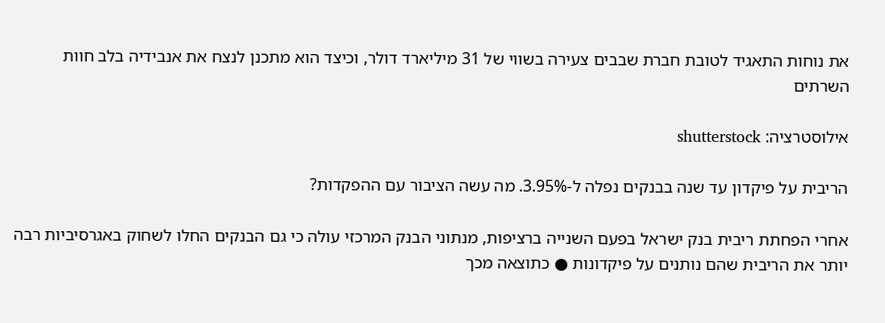את נוחות התאגיד לטובת חברת שבבים צעירה בשווי של 31 מיליארד דולר, וכיצד הוא מתכנן לנצח את אנבידיה בלב חוות השרתים

אילוסטרציה: shutterstock

הריבית על פיקדון עד שנה בבנקים נפלה ל-3.95%. מה עשה הציבור עם ההפקדות?

אחרי הפחתת ריבית בנק ישראל בפעם השנייה ברציפות, מנתוני הבנק המרכזי עולה כי גם הבנקים החלו לשחוק באגרסיביות רבה יותר את הריבית שהם נותנים על פיקדונות ● כתוצאה מכך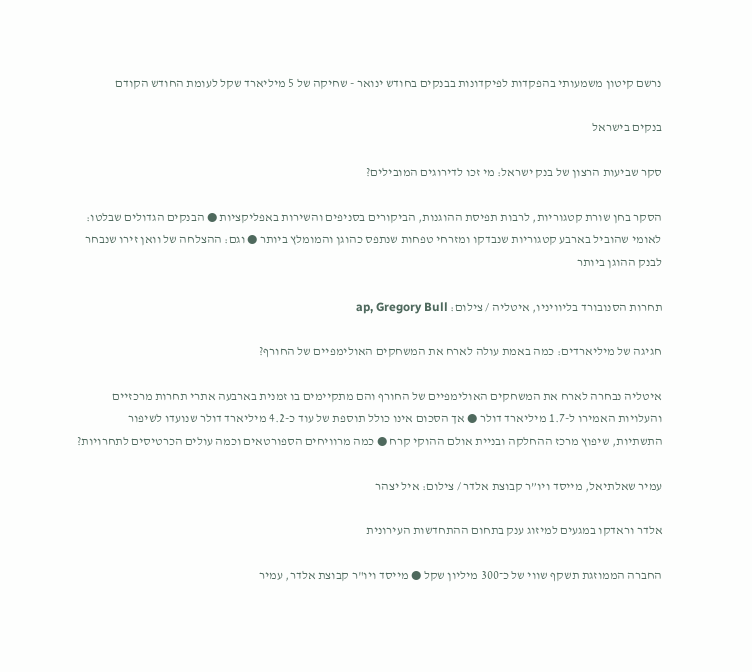נרשם קיטון משמעותי בהפקדות לפיקדונות בבנקים בחודש ינואר - שחיקה של 5 מיליארד שקל לעומת החודש הקודם

בנקים בישראל

סקר שביעות הרצון של בנק ישראל: מי זכו לדירוגים המובילים?

הסקר בחן שורת קטגוריות, לרבות תפיסת ההוגנות, הביקורים בסניפים והשירות באפליקציות ● הבנקים הגדולים שבלטו: לאומי שהוביל בארבע קטגוריות שנבדקו ומזרחי טפחות שנתפס כהוגן והמומלץ ביותר ● וגם: ההצלחה של וואן זירו שנבחר לבנק ההוגן ביותר

תחרות הסנובורד בליוויניו, איטליה / צילום: ap, Gregory Bull

חגיגה של מיליארדים: כמה באמת עולה לארח את המשחקים האולימפיים של החורף?

איטליה נבחרה לארח את המשחקים האולימפיים של החורף והם מתקיימים בו זמנית בארבעה אתרי תחרות מרכזיים והעלויות האמירו ל-1.7 מיליארד דולר ● אך הסכום אינו כולל תוספת של עוד כ-4.2 מיליארד דולר שנועדו לשיפור התשתיות, שיפוץ מרכז ההחלקה ובניית אולם ההוקי קרח ● כמה מרוויחים הספורטאים וכמה עולים הכרטיסים לתחרויות?

עמיר שאלתיאל, מייסד ויו”ר קבוצת אלדר / צילום: איל יצהר

אלדר וראדקו במגעים למיזוג ענק בתחום ההתחדשות העירונית

החברה הממוזגת תשקף שווי של כ־300 מיליון שקל ● מייסד ויו"ר קבוצת אלדר, עמיר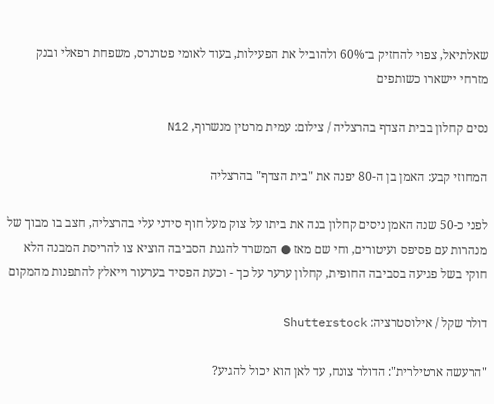שאלתיאל, צפוי להחזיק ב־60% ולהוביל את הפעילות, בעוד לאומי פטרנרס, משפחת רפאלי ובנק מזרחי יישארו כשותפים

נסים קחלון בבית הצדף בהרצליה / צילום: עמית מרטין מנשרוף, N12

המחוזי קבע: האמן בן ה-80 יפנה את "בית הצדף" בהרצליה

לפני כ-50 שנה האמן ניסים קחלון בנה את ביתו על צוק מעל חוף סידני עלי בהרצליה, חצב בו מבוך של מנהרות עם פסיפס ועיטורים, וחי שם מאז ● המשרד להגנת הסביבה הוציא צו להריסת המבנה הלא חוקי בשל פגיעה בסביבה החופית, קחלון ערער על כך - וכעת הפסיד בערעור וייאלץ להתפנות מהמקום

דולר שקל / אילוסטרציה: Shutterstock

"הרעשה ארטילרית": הדולר צונח, עד לאן הוא יכול להגיע?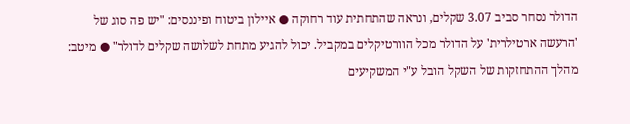הדולר נסחר סביב 3.07 שקלים, ונראה שהתחתית עוד רחוקה ● איילון ביטוח ופיננסים: "יש פה סוג של 'הרעשה ארטילרית' על הדולר מכל הוורטיקלים במקביל. יכול להגיע מתחת לשלושה שקלים לדולר" ● מיטב: מהלך ההתחזקות של השקל הובל ע"י המשקיעים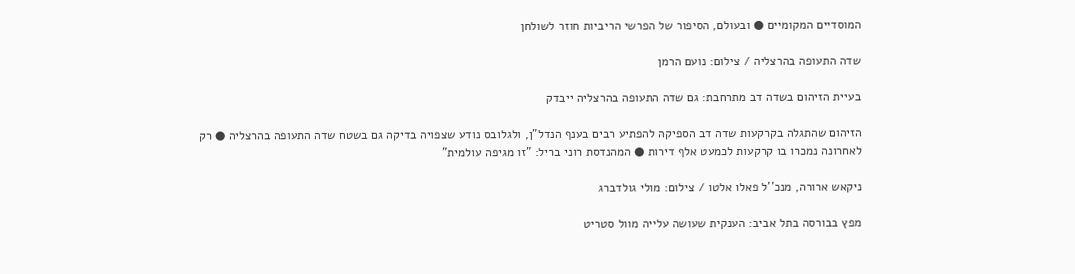המוסדיים המקומיים ● ובעולם, הסיפור של הפרשי הריביות חוזר לשולחן

שדה התעופה בהרצליה / צילום: נועם הרמן

בעיית הזיהום בשדה דב מתרחבת: גם שדה התעופה בהרצליה ייבדק

הזיהום שהתגלה בקרקעות שדה דב הספיקה להפתיע רבים בענף הנדל"ן, ולגלובס נודע שצפויה בדיקה גם בשטח שדה התעופה בהרצליה ● רק לאחרונה נמכרו בו קרקעות לכמעט אלף דירות ● המהנדסת רוני בריל: "זו מגיפה עולמית"

ניקאש ארורה, מנכ''ל פאלו אלטו / צילום: מולי גולדברג

מפץ בבורסה בתל אביב: הענקית שעושה עלייה מוול סטריט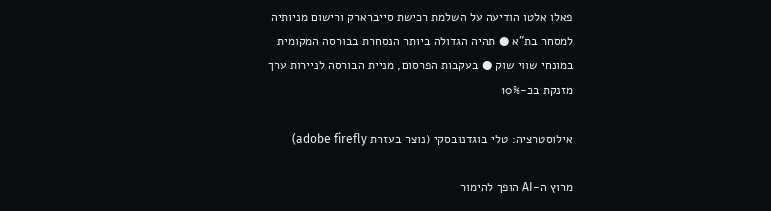פאלו אלטו הודיעה על השלמת רכישת סייברארק ורישום מניותיה למסחר בת"א ● תהיה הגדולה ביותר הנסחרת בבורסה המקומית במונחי שווי שוק ● בעקבות הפרסום, מניית הבורסה לניירות ערך מזנקת בכ-10%

אילוסטרציה: טלי בוגדנובסקי (נוצר בעזרת adobe firefly)

מרוץ ה-AI הופך להימור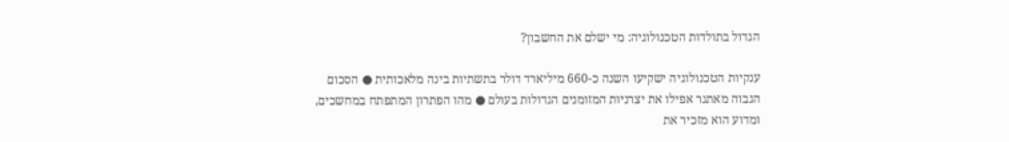הגדול בתולדות הטכנולוגיה: מי ישלם את החשבון?

ענקיות הטכנולוגיה ישקיעו השנה כ-660 מיליארד דולר בתשתיות בינה מלאכותית ● הסכום הגבוה מאתגר אפילו את יצרניות המזומנים הגדולות בעולם ● מהו הפתרון המתפתח במחשכים, ומדוע הוא מזכיר את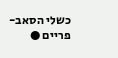כשלי הסאב-פריים ●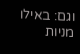וגם: באילו מניות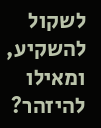לשקול להשקיע, ומאילו להיזהר?